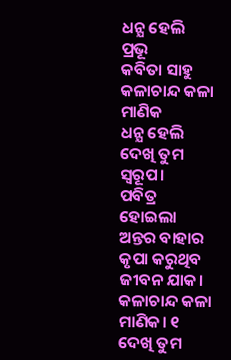ଧନ୍ଯ ହେଲି ପ୍ରଭୂ
କବିତା ସାହୁ
କଳାଚାନ୍ଦ କଳା ମାଣିକ
ଧନ୍ଯ ହେଲି ଦେଖି ତୁମ ସ୍ବରୂପ।
ପବିତ୍ର ହୋଇଲା ଅନ୍ତର ବାହାର
କୃପା କରୁଥିବ ଜୀବନ ଯାକ।
କଳାଚାନ୍ଦ କଳା ମାଣିକ। ୧
ଦେଖି ତୁମ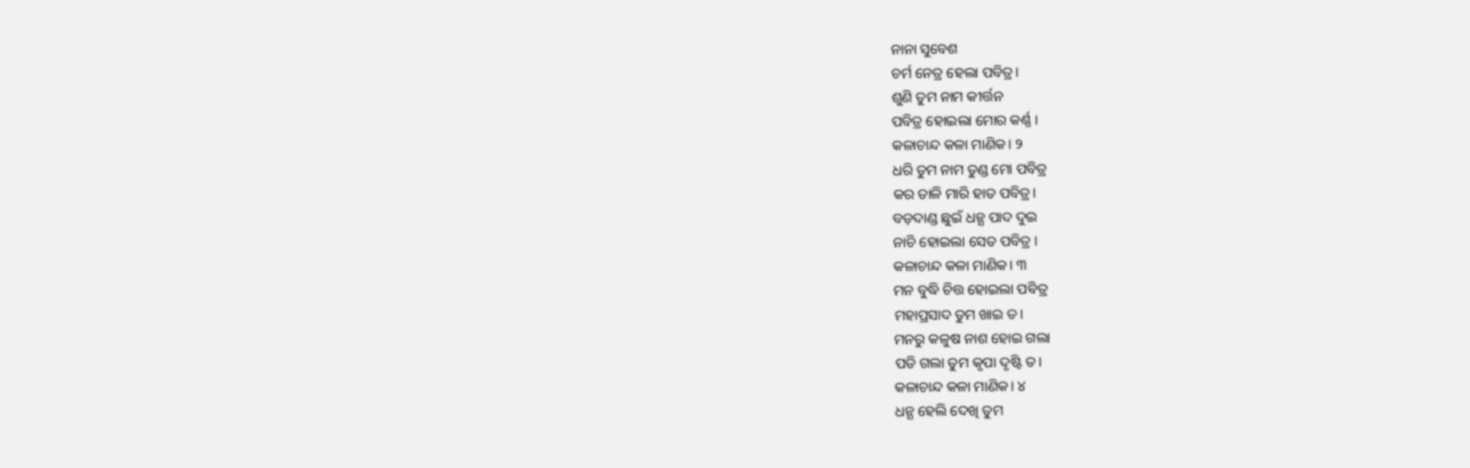ନାନା ସୁବେଶ
ଚର୍ମ ନେତ୍ର ହେଲା ପବିତ୍ର।
ଶୁଣି ତୁମ ନାମ କୀର୍ତ୍ତନ
ପବିତ୍ର ହୋଇଲା ମୋର କର୍ଣ୍ଣ ।
କଳାଚାନ୍ଦ କଳା ମାଣିକ। ୨
ଧରି ତୁମ ନାମ ତୁଣ୍ଡ ମୋ ପବିତ୍ର
କର ତାଳି ମାରି ହାତ ପବିତ୍ର।
ବଡ଼ଦାଣ୍ଡ ଛୁଇଁ ଧନ୍ଯ ପାଦ ଦୁଇ
ନାଚି ହୋଇଲା ସେତ ପବିତ୍ର ।
କଳାଚାନ୍ଦ କଳା ମାଣିକ। ୩
ମନ ବୁଦ୍ଧି ଚିତ୍ତ ହୋଇଲା ପବିତ୍ର
ମହାପ୍ରସାଦ ତୁମ ଖାଇ ତ।
ମନରୁ କଳୁଷ ନାଶ ହୋଇ ଗଲା
ପଡି ଗଲା ତୁମ କୃପା ଦୃଷ୍ଟି ତ।
କଳାଚାନ୍ଦ କଳା ମାଣିକ। ୪
ଧନ୍ଯ ହେଲି ଦେଖି ତୁମ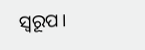ସ୍ବରୂପ।